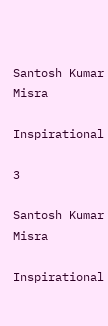Santosh Kumar Misra

Inspirational

3

Santosh Kumar Misra

Inspirational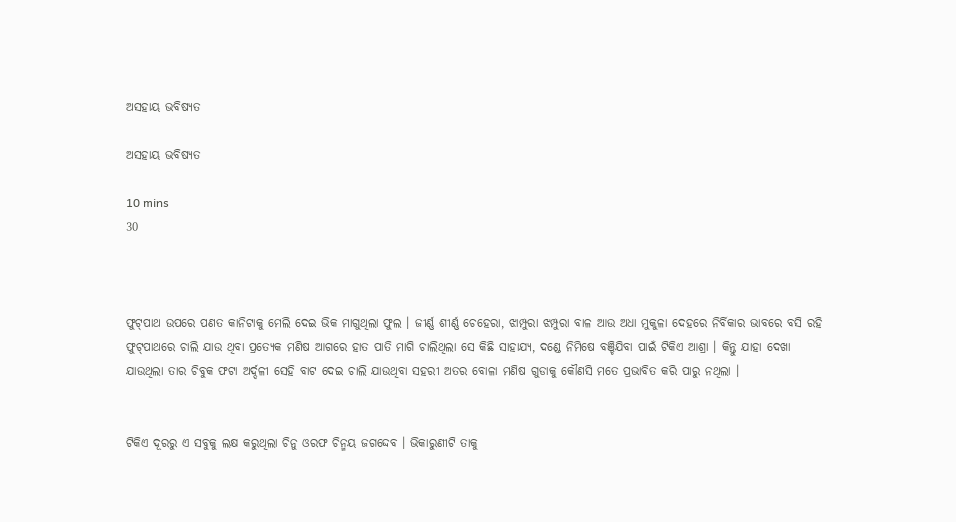ଅସହାୟ ଭବିଷ୍ୟତ

ଅସହାୟ ଭବିଷ୍ୟତ

10 mins
30



ଫୁଟ୍‌ପାଥ ଉପରେ ପଣତ କାନିଟାକୁ ମେଲି ଦେଇ ଭିକ ମାଗୁଥିଲା ଫୁଲ । ଜୀର୍ଣ୍ଣ ଶୀର୍ଣ୍ଣ ଚେହେରା, ଝାମ୍ପୁରା ଝମ୍ପୁରା ବାଳ ଆଉ ଅଧା ମୁକୁଳା ଦେହରେ ନିର୍ବିକାର ଭାବରେ ବସି ରହି ଫୁଟ୍‌ପାଥରେ ଚାଲି ଯାଉ ଥିବା ପ୍ରତ୍ୟେକ ମଣିଷ ଆଗରେ ହାତ ପାତି ମାଗି ଚାଲିଥିଲା ସେ କିଛି ସାହାଯ୍ୟ, ଦଣ୍ଡେ ନିମିଷେ ବଞ୍ଚିଯିବା ପାଇଁ ଟିକିଏ ଆଶ୍ରା । କିନ୍ତୁ ଯାହା ଦେଖା ଯାଉଥିଲା ତାର ଚିବୁକ ଫଟା ଅର୍ଦ୍ଦଳୀ ସେହି ବାଟ ଦେଇ ଚାଲି ଯାଉଥିବା ସହରୀ ଅତର ବୋଳା ମଣିଷ ଗୁଡାକୁ କୌଣସି ମତେ ପ୍ରଭାବିତ କରି ପାରୁ ନଥିଲା ।


ଟିକିଏ ଦୂରରୁ ଏ ସବୁକୁ ଲକ୍ଷ କରୁଥିଲା ଚିନୁ ଓରଫ ଚିନ୍ମୟ ଜଗଦ୍ଦେବ । ଭିକାରୁଣୀଟି ତାକୁ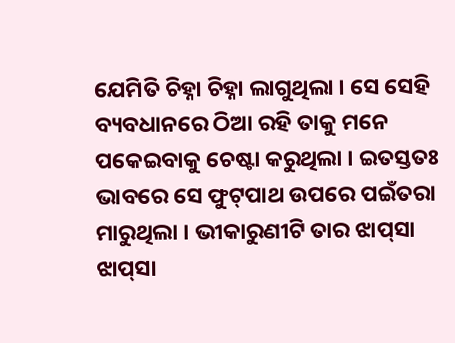ଯେମିତି ଚିହ୍ନା ଚିହ୍ନା ଲାଗୁଥିଲା । ସେ ସେହି ବ୍ୟବଧାନରେ ଠିଆ ରହି ତାକୁ ମନେ ପକେଇବାକୁ ଚେଷ୍ଟା କରୁଥିଲା । ଇତସ୍ତତଃ ଭାବରେ ସେ ଫୁଟ୍‌ପାଥ ଉପରେ ପଇଁତରା ମାରୁଥିଲା । ଭୀକାରୁଣୀଟି ତାର ଝାପ୍‌ସା ଝାପ୍‌ସା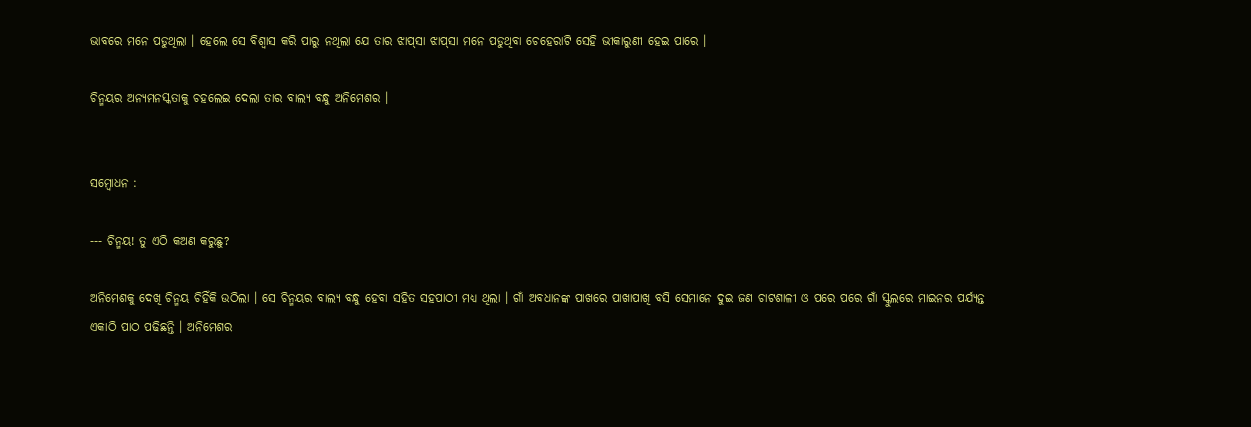ଭାବରେ ମନେ ପଡୁଥିଲା । ହେଲେ ସେ ବିଶ୍ବାସ କରି ପାରୁ ନଥିଲା ଯେ ତାର ଝାପ୍‌ସା ଝାପ୍‌ସା ମନେ ପଡୁଥିବା ଚେହେରାଟି ସେହି ଭୀକାରୁଣୀ ହେଇ ପାରେ ।

ଚିନ୍ମୟର ଅନ୍ୟମନସ୍କତାକୁ ଚହଲେଇ ଦେଲା ତାର ବାଲ୍ୟ ବନ୍ଧୁ ଅନିମେଶର ।


ସମ୍ବୋଧନ :

--- ଚିନ୍ମୟ! ତୁ ଏଠି କଅଣ କରୁଛୁ?

ଅନିମେଶକୁ ଦେଖି ଚିନ୍ମୟ ଚିହିଁକି ଉଠିଲା । ସେ ଚିନ୍ମୟର ବାଲ୍ୟ ବନ୍ଧୁ ହେବା ସହିତ ସହପାଠୀ ମଧ୍ୟ ଥିଲା । ଗାଁ ଅବଧାନଙ୍କ ପାଖରେ ପାଖାପାଖି ବସି ସେମାନେ ଦୁଇ ଜଣ ଚାଟଶାଳୀ ଓ ପରେ ପରେ ଗାଁ ସ୍କୁଲରେ ମାଇନର ପର୍ଯ୍ୟନ୍ତ ଏକାଠି ପାଠ ପଢିଛନ୍ତି । ଅନିମେଶର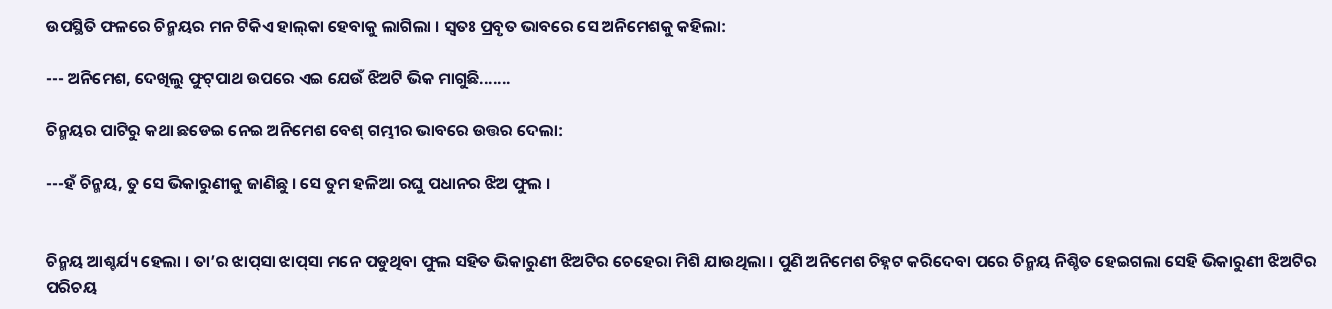ଉପସ୍ଥିତି ଫଳରେ ଚିନ୍ମୟର ମନ ଟିକିଏ ହାଲ୍‌କା ହେବାକୁ ଲାଗିଲା । ସ୍ବତଃ ପ୍ରବୃତ ଭାବରେ ସେ ଅନିମେଶକୁ କହିଲା:

--- ଅନିମେଶ, ଦେଖିଲୁ ଫୁଟ୍‌ପାଥ ଉପରେ ଏଇ ଯେଉଁ ଝିଅଟି ଭିକ ମାଗୁଛି.......

ଚିନ୍ମୟର ପାଟିରୁ କଥା ଛଡେଇ ନେଇ ଅନିମେଶ ବେଶ୍‌ ଗମ୍ଭୀର ଭାବରେ ଉତ୍ତର ଦେଲା:

---ହଁ ଚିନ୍ମୟ, ତୁ ସେ ଭିକାରୁଣୀକୁ ଜାଣିଛୁ । ସେ ତୁମ ହଳିଆ ରଘୁ ପଧାନର ଝିଅ ଫୁଲ ।


ଚିନ୍ମୟ ଆଶ୍ଚର୍ଯ୍ୟ ହେଲା । ତା’ର ଝାପ୍‌ସା ଝାପ୍‌ସା ମନେ ପଡୁଥିବା ଫୁଲ ସହିତ ଭିକାରୁଣୀ ଝିଅଟିର ଚେହେରା ମିଶି ଯାଉଥିଲା । ପୁଣି ଅନିମେଶ ଚିହ୍ନଟ କରିଦେବା ପରେ ଚିନ୍ମୟ ନିଶ୍ଚିତ ହେଇଗଲା ସେହି ଭିକାରୁଣୀ ଝିଅଟିର ପରିଚୟ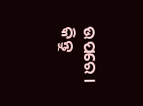ଉପରେ । କିନ୍ତୁ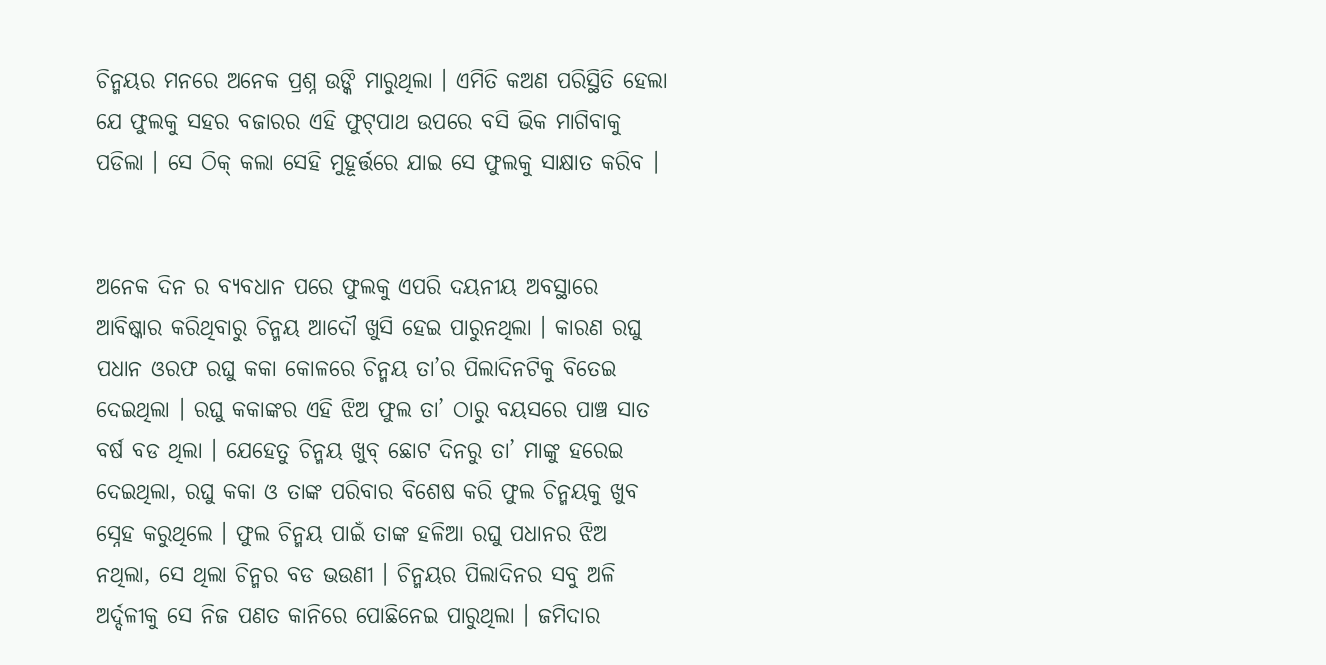ଚିନ୍ମୟର ମନରେ ଅନେକ ପ୍ରଶ୍ନ ଉଙ୍କି ମାରୁଥିଲା । ଏମିତି କଅଣ ପରିସ୍ଥିତି ହେଲା ଯେ ଫୁଲକୁ ସହର ବଜାରର ଏହି ଫୁଟ୍‌ପାଥ ଉପରେ ବସି ଭିକ ମାଗିବାକୁ ପଡିଲା । ସେ ଠିକ୍‌ କଲା ସେହି ମୁହୂର୍ତ୍ତରେ ଯାଇ ସେ ଫୁଲକୁ ସାକ୍ଷାତ କରିବ ।


ଅନେକ ଦିନ ର ବ୍ୟବଧାନ ପରେ ଫୁଲକୁ ଏପରି ଦୟନୀୟ ଅବସ୍ଥାରେ ଆବିଷ୍କାର କରିଥିବାରୁ ଚିନ୍ମୟ ଆଦୌ ଖୁସି ହେଇ ପାରୁନଥିଲା । କାରଣ ରଘୁ ପଧାନ ଓରଫ ରଘୁ କକା କୋଳରେ ଚିନ୍ମୟ ତା’ର ପିଲାଦିନଟିକୁ ବିତେଇ ଦେଇଥିଲା । ରଘୁ କକାଙ୍କର ଏହି ଝିଅ ଫୁଲ ତା’ ଠାରୁ ବୟସରେ ପାଞ୍ଚ ସାତ ବର୍ଷ ବଡ ଥିଲା । ଯେହେତୁ ଚିନ୍ମୟ ଖୁବ୍‌ ଛୋଟ ଦିନରୁ ତା’ ମାଙ୍କୁ ହରେଇ ଦେଇଥିଲା, ରଘୁ କକା ଓ ତାଙ୍କ ପରିବାର ବିଶେଷ କରି ଫୁଲ ଚିନ୍ମୟକୁ ଖୁବ ସ୍ନେହ କରୁଥିଲେ । ଫୁଲ ଚିନ୍ମୟ ପାଇଁ ତାଙ୍କ ହଳିଆ ରଘୁ ପଧାନର ଝିଅ ନଥିଲା, ସେ ଥିଲା ଚିନ୍ମର ବଡ ଭଉଣୀ । ଚିନ୍ମୟର ପିଲାଦିନର ସବୁ ଅଳି ଅର୍ଦ୍ଦଳୀକୁ ସେ ନିଜ ପଣତ କାନିରେ ପୋଛିନେଇ ପାରୁଥିଲା । ଜମିଦାର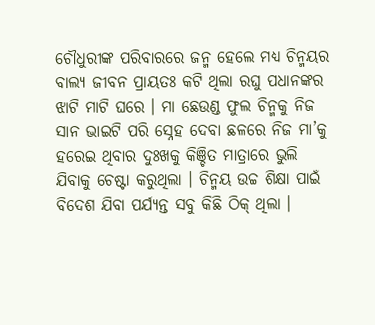ଚୌଧୁରୀଙ୍କ ପରିବାରରେ ଜନ୍ମ ହେଲେ ମଧ୍ୟ ଚିନ୍ମୟର ବାଲ୍ୟ ଜୀବନ ପ୍ରାୟତଃ କଟି ଥିଲା ରଘୁ ପଧାନଙ୍କର ଝାଟି ମାଟି ଘରେ । ମା ଛେଉଣ୍ଡ ଫୁଲ ଚିନ୍ମକୁ ନିଜ ସାନ ଭାଇଟି ପରି ସ୍ନେହ ଦେବା ଛଳରେ ନିଜ ମା’କୁ ହରେଇ ଥିବାର ଦୁଃଖକୁ କିଞ୍ଚିତ ମାତ୍ରାରେ ଭୁଲି ଯିବାକୁ ଚେଷ୍ଟା କରୁଥିଲା । ଚିନ୍ମୟ ଉଚ୍ଚ ଶିକ୍ଷା ପାଇଁ ବିଦେଶ ଯିବା ପର୍ଯ୍ୟନ୍ତ ସବୁ କିଛି ଠିକ୍‌ ଥିଲା ।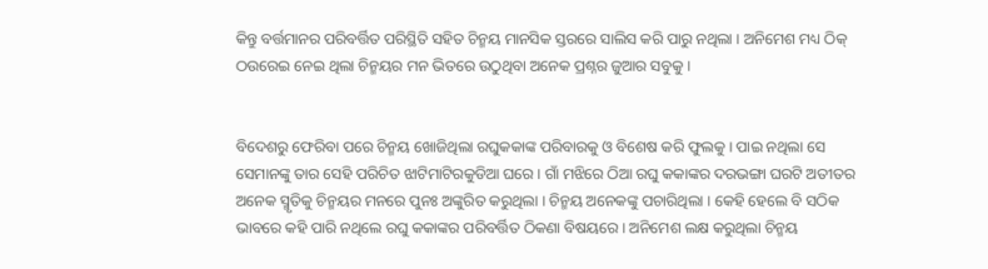କିନ୍ତୁ ବର୍ତ୍ତମାନର ପରିବର୍ତ୍ତିତ ପରିସ୍ଥିତି ସହିତ ଚିନ୍ମୟ ମାନସିକ ସ୍ତରରେ ସାଲିସ କରି ପାରୁ ନଥିଲା । ଅନିମେଶ ମଧ୍ୟ ଠିକ୍‌ ଠଉରେଇ ନେଇ ଥିଲା ଚିନ୍ମୟର ମନ ଭିତରେ ଉଠୁଥିବା ଅନେକ ପ୍ରଶ୍ନର ଜୁଆର ସବୁକୁ ।


ବିଦେଶରୁ ଫେରିବା ପରେ ଚିନ୍ମୟ ଖୋଜିଥିଲା ରଘୁକକାଙ୍କ ପରିବାରକୁ ଓ ବିଶେଷ କରି ଫୁଲକୁ । ପାଇ ନଥିଲା ସେ ସେମାନଙ୍କୁ ତାର ସେହି ପରିଚିତ ଝାଟିମାଟିରକୁଡିଆ ଘରେ । ଗାଁ ମଝିରେ ଠିଆ ରଘୁ କକାଙ୍କର ଦରଭଙ୍ଗା ଘରଟି ଅତୀତର ଅନେକ ସ୍ମୃତିକୁ ଚିନ୍ମୟର ମନରେ ପୁନଃ ଅଙ୍କୁରିତ କରୁଥିଲା । ଚିନ୍ମୟ ଅନେକଙ୍କୁ ପଚାରିଥିଲା । କେହି ହେଲେ ବି ସଠିକ ଭାବରେ କହି ପାରି ନଥିଲେ ରଘୁ କକାଙ୍କର ପରିବର୍ତ୍ତିତ ଠିକଣା ବିଷୟରେ । ଅନିମେଶ ଲକ୍ଷ କରୁଥିଲା ଚିନ୍ମୟ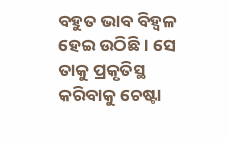ବହୁତ ଭାବ ବିହ୍ବଳ ହେଇ ଉଠିଛି । ସେ ତାକୁ ପ୍ରକୃତିସ୍ଥ କରିବାକୁ ଚେଷ୍ଟା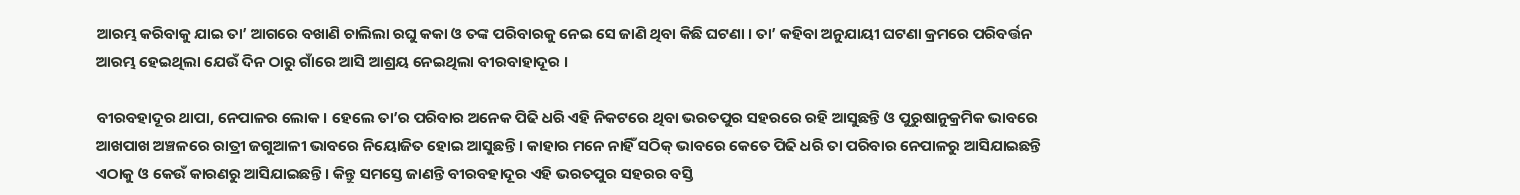ଆରମ୍ଭ କରିବାକୁ ଯାଇ ତା’ ଆଗରେ ବଖାଣି ଚାଲିଲା ରଘୁ କକା ଓ ତଙ୍କ ପରିବାରକୁ ନେଇ ସେ ଜାଣି ଥିବା କିଛି ଘଟଣା । ତା’ କହିବା ଅନୁଯାୟୀ ଘଟଣା କ୍ରମରେ ପରିବର୍ତ୍ତନ ଆରମ୍ଭ ହେଇଥିଲା ଯେଉଁ ଦିନ ଠାରୁ ଗାଁରେ ଆସି ଆଶ୍ରୟ ନେଇଥିଲା ବୀରବାହାଦୂର ।

ବୀରବହାଦୂର ଥାପା, ନେପାଳର ଲୋକ । ହେଲେ ତା’ର ପରିବାର ଅନେକ ପିଢି ଧରି ଏହି ନିକଟରେ ଥିବା ଭରତପୁର ସହରରେ ରହି ଆସୁଛନ୍ତି ଓ ପୁରୁଷାନୁକ୍ରମିକ ଭାବରେ ଆଖପାଖ ଅଞ୍ଚଳରେ ରାତ୍ରୀ ଜଗୁଆଳୀ ଭାବରେ ନିୟୋଜିତ ହୋଇ ଆସୁଛନ୍ତି । କାହାର ମନେ ନାହିଁ ସଠିକ୍‌ ଭାବରେ କେତେ ପିଢି ଧରି ତା ପରିବାର ନେପାଳରୁ ଆସିଯାଇଛନ୍ତି ଏଠାକୁ ଓ କେଉଁ କାରଣରୁ ଆସିଯାଇଛନ୍ତି । କିନ୍ତୁ ସମସ୍ତେ ଜାଣନ୍ତି ବୀରବହାଦୂର ଏହି ଭରତପୁର ସହରର ବସ୍ତି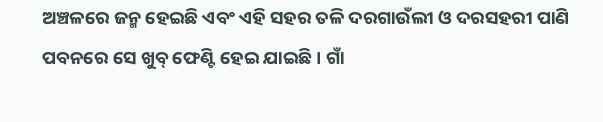ଅଞ୍ଚଳରେ ଜନ୍ମ ହେଇଛି ଏବଂ ଏହି ସହର ତଳି ଦରଗାଉଁଲୀ ଓ ଦରସହରୀ ପାଣି ପବନରେ ସେ ଖୁବ୍‌ ଫେଣ୍ଟି ହେଇ ଯାଇଛି । ଗାଁ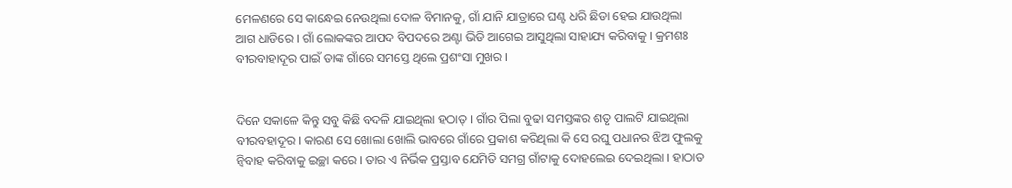ମେଳଣରେ ସେ କାନ୍ଧେଇ ନେଉଥିଲା ଦୋଳ ବିମାନକୁ, ଗାଁ ଯାନି ଯାତ୍ରାରେ ଘଣ୍ଟ ଧରି ଛିଡା ହେଇ ଯାଉଥିଲା ଆଗ ଧାଡିରେ । ଗାଁ ଲୋକଙ୍କର ଆପଦ ବିପଦରେ ଅଣ୍ଟା ଭିଡି ଆଗେଇ ଆସୁଥିଲା ସାହାଯ୍ୟ କରିବାକୁ । କ୍ରମଶଃ ବୀରବାହାଦୂର ପାଇଁ ତାଙ୍କ ଗାଁରେ ସମସ୍ତେ ଥିଲେ ପ୍ରଶଂସା ମୁଖର ।


ଦିନେ ସକାଳେ କିନ୍ତୁ ସବୁ କିଛି ବଦଳି ଯାଇଥିଲା ହଠାତ୍‌ । ଗାଁର ପିଲା ବୁଢା ସମସ୍ତଙ୍କର ଶତୃ ପାଲଟି ଯାଇଥିଲା ବୀରବହାଦୂର । କାରଣ ସେ ଖୋଲା ଖୋଲି ଭାବରେ ଗାଁରେ ପ୍ରକାଶ କରିଥିଲା କି ସେ ରଘୁ ପଧାନର ଝିଅ ଫୁଲକୁ ନ୍ବିବାହ କରିବାକୁ ଇଚ୍ଛା କରେ । ତାର ଏ ନିର୍ଭିକ ପ୍ରସ୍ତାବ ଯେମିତି ସମଗ୍ର ଗାଁଟାକୁ ଦୋହଲେଇ ଦେଇଥିଲା । ହାଠାତ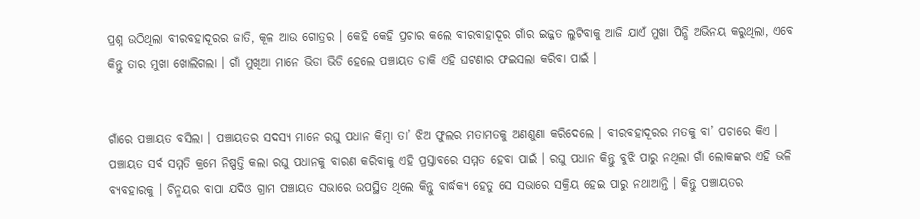ପ୍ରଶ୍ନ ଉଠିଥିଲା ବୀରବହାଦୂରର ଜାତି, କୂଳ ଆଉ ଗୋତ୍ରର । କେହି କେହି ପ୍ରଚାର କଲେ ବୀରବାହାଦୂର ଗାଁର ଇଜ୍ଜତ ଲୁଟିବାକୁ ଆଜି ଯାଏଁ ମୁଖା ପିନ୍ଧି ଅଭିନୟ କରୁଥିଲା, ଏବେ କିନ୍ତୁ ତାର ମୁଖା ଖୋଲିଗଲା । ଗାଁ ମୁଖିଆ ମାନେ ଭିଡା ଭିଡି ହେଲେ ପଞ୍ଚାୟତ ଡାକି ଏହି ଘଟଣାର ଫଇସଲା କରିବା ପାଇଁ ।


ଗାଁରେ ପଞ୍ଚାୟତ ବସିଲା । ପଞ୍ଚାୟତର ସଦସ୍ୟ ମାନେ ରଘୁ ପଧାନ କିମ୍ବା ତା’ ଝିଅ ଫୁଲର ମତାମତକୁ ଅଣଶୁଣା କରିଦେଲେ । ବୀରବହାଦୂରର ମତକୁ ବା’ ପଚାରେ କିଏ । ପଞ୍ଚାୟତ ସର୍ବ ସମ୍ମତି କ୍ରମେ ନିଷ୍ପତ୍ତି କଲା ରଘୁ ପଧାନକୁ ବାରଣ କରିବାକୁ ଏହି ପ୍ରସ୍ତାବରେ ସମ୍ମତ ହେବା ପାଇଁ । ରଘୁ ପଧାନ କିନ୍ତୁ ବୁଝି ପାରୁ ନଥିଲା ଗାଁ ଲୋକଙ୍କର ଏହି ଭଳି ବ୍ୟବହାରକୁ । ଚିନ୍ମୟର ବାପା ଯଦିଓ ଗ୍ରାମ ପଞ୍ଚାୟତ ସଭାରେ ଉପସ୍ଥିତ ଥିଲେ କିନ୍ତୁ ବାର୍ଦ୍ଧକ୍ୟ ହେତୁ ସେ ସଭାରେ ସକ୍ରିୟ ହେଇ ପାରୁ ନଥାଆନ୍ତି । କିନ୍ତୁ ପଞ୍ଚାୟତର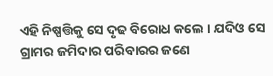ଏହି ନିଷ୍ପତ୍ତିକୁ ସେ ଦୃଢ ବିରୋଧ କଲେ । ଯଦିଓ ସେ ଗ୍ରାମର ଜମିଦାର ପରିବାରର ଜଣେ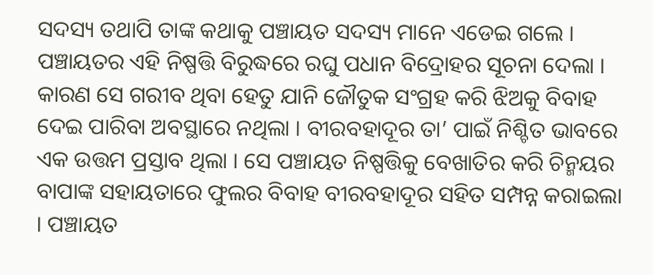ସଦସ୍ୟ ତଥାପି ତାଙ୍କ କଥାକୁ ପଞ୍ଚାୟତ ସଦସ୍ୟ ମାନେ ଏଡେଇ ଗଲେ । ପଞ୍ଚାୟତର ଏହି ନିଷ୍ପତ୍ତି ବିରୁଦ୍ଧରେ ରଘୁ ପଧାନ ବିଦ୍ରୋହର ସୂଚନା ଦେଲା । କାରଣ ସେ ଗରୀବ ଥିବା ହେତୁ ଯାନି ଜୌତୁକ ସଂଗ୍ରହ କରି ଝିଅକୁ ବିବାହ ଦେଇ ପାରିବା ଅବସ୍ଥାରେ ନଥିଲା । ବୀରବହାଦୂର ତା’ ପାଇଁ ନିଶ୍ଚିତ ଭାବରେ ଏକ ଉତ୍ତମ ପ୍ରସ୍ତାବ ଥିଲା । ସେ ପଞ୍ଚାୟତ ନିଷ୍ପତ୍ତିକୁ ବେଖାତିର କରି ଚିନ୍ମୟର ବାପାଙ୍କ ସହାୟତାରେ ଫୁଲର ବିବାହ ବୀରବହାଦୂର ସହିତ ସମ୍ପନ୍ନ କରାଇଲା । ପଞ୍ଚାୟତ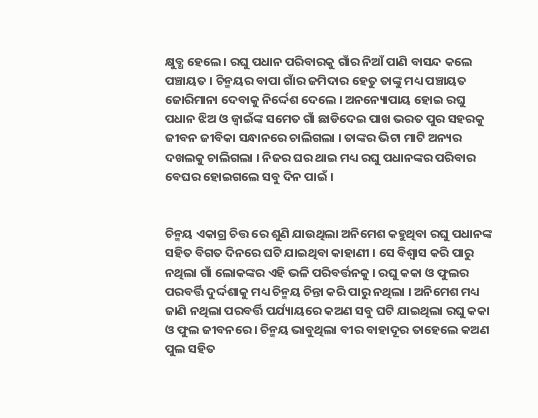କ୍ଷୁବ୍ଧ ହେଲେ । ରଘୁ ପଧାନ ପରିବାରକୁ ଗାଁର ନିଆଁ ପାଣି ବାସନ୍ଦ କଲେ ପଞ୍ଚାୟତ । ଚିନ୍ମୟର ବାପା ଗାଁର ଜମିଦାର ହେତୁ ତାଙ୍କୁ ମଧ୍ୟ ପଞ୍ଚାୟତ ଜୋରିମାନା ଦେବାକୁ ନିର୍ଦ୍ଦେଶ ଦେଲେ । ଅନନ୍ୟୋପାୟ ହୋଇ ରଘୁ ପଧାନ ଝିଅ ଓ ଜ୍ବାଇଁଙ୍କ ସମେତ ଗାଁ ଛାଡିଦେଇ ପାଖ ଭରତ ପୁର ସହରକୁ ଜୀବନ ଜୀବିକା ସନ୍ଧାନରେ ଚାଲିଗଲା । ତାଙ୍କର ଭିଟା ମାଟି ଅନ୍ୟର ଦଖଲକୁ ଚାଲିଗଲା । ନିଜର ଘର ଥାଇ ମଧ୍ୟ ରଘୁ ପଧାନଙ୍କର ପରିବାର ବେଘର ହୋଇଗଲେ ସବୁ ଦିନ ପାଇଁ ।


ଚିନ୍ମୟ ଏକାଗ୍ର ଚିତ୍ତ ରେ ଶୁଣି ଯାଉଥିଲା ଅନିମେଶ କହୁଥିବା ରଘୁ ପଧାନଙ୍କ ସହିତ ବିଗତ ଦିନରେ ଘଟି ଯାଇଥିବା କାହାଣୀ । ସେ ବିଶ୍ବାସ କରି ପାରୁ ନଥିଲା ଗାଁ ଲୋକଙ୍କର ଏହି ଭଳି ପରିବର୍ତ୍ତନକୁ । ରଘୁ କକା ଓ ଫୁଲର ପରବର୍ତ୍ତି ଦୁର୍ଦ୍ଦଶାକୁ ମଧ୍ୟ ଚିନ୍ମୟ ଚିନ୍ତା କରି ପାରୁ ନଥିଲା । ଅନିମେଶ ମଧ୍ୟ ଜାଣି ନଥିଲା ପରବର୍ତ୍ତି ପର୍ଯ୍ୟାୟରେ କଅଣ ସବୁ ଘଟି ଯାଇଥିଲା ରଘୁ କକା ଓ ଫୁଲ ଜୀବନରେ । ଚିନ୍ମୟ ଭାବୁଥିଲା ବୀର ବାହାଦୂର ତାହେଲେ କଅଣ ପୁଲ ସହିତ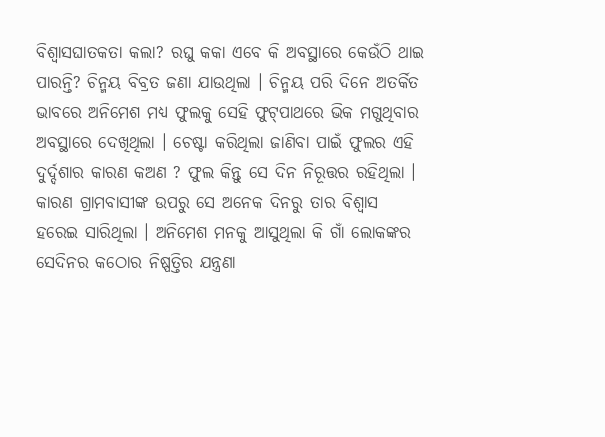ବିଶ୍ବାସଘାତକତା କଲା? ରଘୁ କକା ଏବେ କି ଅବସ୍ଥାରେ କେଉଁଠି ଥାଇ ପାରନ୍ତି? ଚିନ୍ମୟ ବିବ୍ରତ ଜଣା ଯାଉଥିଲା । ଚିନ୍ମୟ ପରି ଦିନେ ଅତର୍କିତ ଭାବରେ ଅନିମେଶ ମଧ୍ୟ ଫୁଲକୁ ସେହି ଫୁଟ୍‌ପାଥରେ ଭିକ ମଗୁଥିବାର ଅବସ୍ଥାରେ ଦେଖିଥିଲା । ଚେଷ୍ଟା କରିଥିଲା ଜାଣିବା ପାଇଁ ଫୁଲର ଏହି ଦୁର୍ଦ୍ଦଶାର କାରଣ କଅଣ ? ଫୁଲ କିନ୍ତୁ ସେ ଦିନ ନିରୂତ୍ତର ରହିଥିଲା । କାରଣ ଗ୍ରାମବାସୀଙ୍କ ଉପରୁ ସେ ଅନେକ ଦିନରୁ ତାର ବିଶ୍ବାସ ହରେଇ ସାରିଥିଲା । ଅନିମେଶ ମନକୁ ଆସୁଥିଲା କି ଗାଁ ଲୋକଙ୍କର ସେଦିନର କଠୋର ନିଷ୍ପତ୍ତିର ଯନ୍ତ୍ରଣା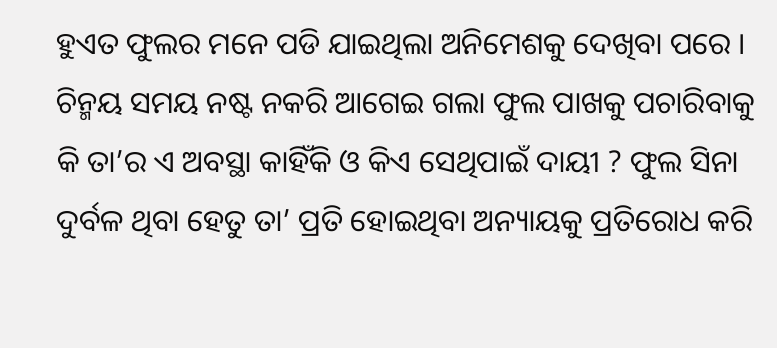ହୁଏତ ଫୁଲର ମନେ ପଡି ଯାଇଥିଲା ଅନିମେଶକୁ ଦେଖିବା ପରେ । ଚିନ୍ମୟ ସମୟ ନଷ୍ଟ ନକରି ଆଗେଇ ଗଲା ଫୁଲ ପାଖକୁ ପଚାରିବାକୁ କି ତା’ର ଏ ଅବସ୍ଥା କାହିଁକି ଓ କିଏ ସେଥିପାଇଁ ଦାୟୀ ? ଫୁଲ ସିନା ଦୁର୍ବଳ ଥିବା ହେତୁ ତା’ ପ୍ରତି ହୋଇଥିବା ଅନ୍ୟାୟକୁ ପ୍ରତିରୋଧ କରି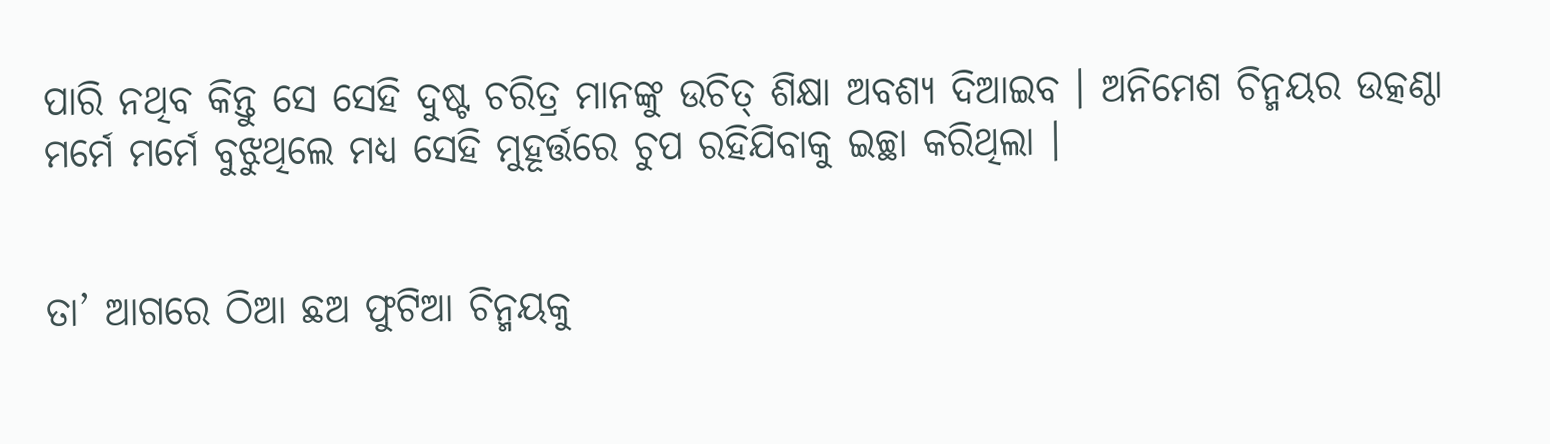ପାରି ନଥିବ କିନ୍ତୁ ସେ ସେହି ଦୁଷ୍ଟ ଚରିତ୍ର ମାନଙ୍କୁ ଉଚିତ୍‌ ଶିକ୍ଷା ଅବଶ୍ୟ ଦିଆଇବ । ଅନିମେଶ ଚିନ୍ମୟର ଉତ୍କଣ୍ଠା ମର୍ମେ ମର୍ମେ ବୁଝୁଥିଲେ ମଧ୍ୟ ସେହି ମୁହୂର୍ତ୍ତରେ ଚୁପ ରହିଯିବାକୁ ଇଚ୍ଛା କରିଥିଲା ।


ତା’ ଆଗରେ ଠିଆ ଛଅ ଫୁଟିଆ ଚିନ୍ମୟକୁ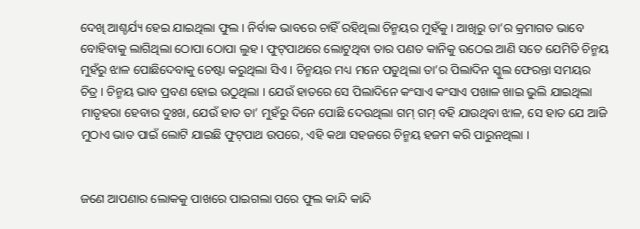ଦେଖି ଆଶ୍ଚର୍ଯ୍ୟ ହେଇ ଯାଇଥିଲା ଫୁଲ । ନିର୍ବାକ ଭାବରେ ଚାହିଁ ରହିଥିଲା ଚିନ୍ମୟର ମୁହଁକୁ । ଆଖିରୁ ତା’ର କ୍ରମାଗତ ଭାବେ ବୋହିବାକୁ ଲାଗିଥିଲା ଠୋପା ଠୋପା ଲୁହ । ଫୁଟ୍‌ପାଥରେ ଲୋଟୁଥିବା ତାର ପଣତ କାନିକୁ ଉଠେଇ ଆଣି ସତେ ଯେମିତି ଚିନ୍ମୟ ମୁହଁରୁ ଝାଳ ପୋଛିଦେବାକୁ ଚେଷ୍ଟା କରୁଥିଲା ସିଏ । ଚିନ୍ମୟର ମଧ୍ୟ ମନେ ପଡୁଥିଲା ତା’ର ପିଲାଦିନ ସ୍କୁଲ ଫେରନ୍ତା ସମୟର ଚିତ୍ର । ଚିନ୍ମୟ ଭାବ ପ୍ରବଣ ହୋଇ ଉଠୁଥିଲା । ଯେଉଁ ହାତରେ ସେ ପିଲାଦିନେ କଂସାଏ କଂସାଏ ପଖାଳ ଖାଇ ଭୁଲି ଯାଇଥିଲା ମାତୃହରା ହେବାର ଦୁଃଖ, ଯେଉଁ ହାତ ତା’ ମୁହଁରୁ ଦିନେ ପୋଛି ଦେଉଥିଲା ଗମ୍‌ ଗମ୍‌ ବହି ଯାଉଥିବା ଝାଳ, ସେ ହାତ ଯେ ଆଜି ମୁଠାଏ ଭାତ ପାଇଁ ଲୋଟି ଯାଇଛି ଫୁଟ୍‌ପାଥ ଉପରେ, ଏହି କଥା ସହଜରେ ଚିନ୍ମୟ ହଜମ କରି ପାରୁନଥିଲା ।


ଜଣେ ଆପଣାର ଲୋକକୁ ପାଖରେ ପାଇଗଲା ପରେ ଫୁଲ କାନ୍ଦି କାନ୍ଦି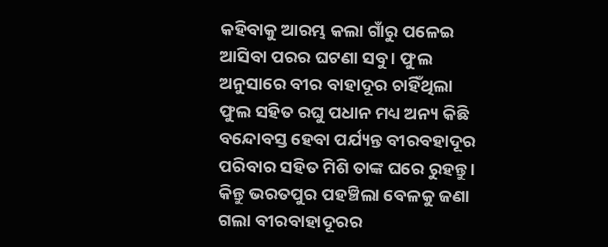କହିବାକୁ ଆରମ୍ଭ କଲା ଗାଁରୁ ପଳେଇ ଆସିବା ପରର ଘଟଣା ସବୁ । ଫୁଲ ଅନୁସାରେ ବୀର ବାହାଦୂର ଚାହିଁଥିଲା ଫୁଲ ସହିତ ରଘୁ ପଧାନ ମଧ୍ୟ ଅନ୍ୟ କିଛି ବନ୍ଦୋବସ୍ତ ହେବା ପର୍ଯ୍ୟନ୍ତ ବୀରବହାଦୂର ପରିବାର ସହିତ ମିଶି ତାଙ୍କ ଘରେ ରୁହନ୍ତୁ । କିନ୍ତୁ ଭରତପୁର ପହଞ୍ଚିଲା ବେଳକୁ ଜଣା ଗଲା ବୀରବାହାଦୂରର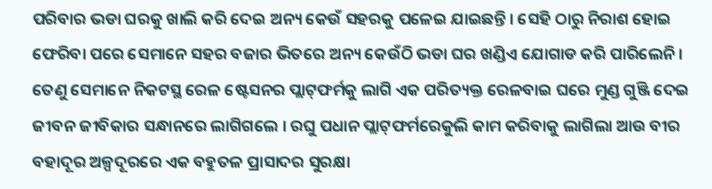ପରିବାର ଭଡା ଘରକୁ ଖାଲି କରି ଦେଇ ଅନ୍ୟ କେଉଁ ସହରକୁ ପଳେଇ ଯାଇଛନ୍ତି । ସେହି ଠାରୁ ନିରାଶ ହୋଇ ଫେରିବା ପରେ ସେମାନେ ସହର ବଜାର ଭିତରେ ଅନ୍ୟ କେଉଁଠି ଭଡା ଘର ଖଣ୍ଡିଏ ଯୋଗାଡ କରି ପାରିଲେନି । ତେଣୁ ସେମାନେ ନିକଟସ୍ଥ ରେଳ ଷ୍ଟେସନର ପ୍ଲାଟ୍‌ଫର୍ମକୁ ଲାଗି ଏକ ପରିତ୍ୟକ୍ତ ରେଳବାଇ ଘରେ ମୁଣ୍ଡ ଗୁଞ୍ଜି ଦେଇ ଜୀବନ ଜୀବିକାର ସନ୍ଧାନରେ ଲାଗିଗଲେ । ରଘୁ ପଧାନ ପ୍ଲାଟ୍‌ଫର୍ମରେକୁଲି କାମ କରିବାକୁ ଲାଗିଲା ଆଉ ବୀର ବହାଦୂର ଅଳ୍ପଦୂରରେ ଏକ ବହୁତଳ ପ୍ରାସାଦର ସୁରକ୍ଷା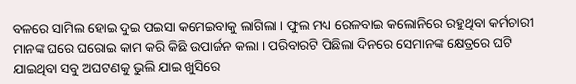ବଳରେ ସାମିଲ ହୋଇ ଦୁଇ ପଇସା କମେଇବାକୁ ଲାଗିଲା । ଫୁଲ ମଧ୍ୟ ରେଳବାଇ କଲୋନିରେ ରହୁଥିବା କର୍ମଚାରୀ ମାନଙ୍କ ଘରେ ଘରୋଇ କାମ କରି କିଛି ଉପାର୍ଜନ କଲା । ପରିବାରଟି ପିଛିଲା ଦିନରେ ସେମାନଙ୍କ କ୍ଷେତ୍ରରେ ଘଟି ଯାଇଥିବା ସବୁ ଅଘଟଣକୁ ଭୁଲି ଯାଇ ଖୁସିରେ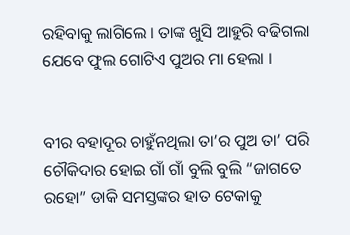ରହିବାକୁ ଲାଗିଲେ । ତାଙ୍କ ଖୁସି ଆହୁରି ବଢିଗଲା ଯେବେ ଫୁଲ ଗୋଟିଏ ପୁଅର ମା ହେଲା ।


ବୀର ବହାଦୂର ଚାହୁଁନଥିଲା ତା’ର ପୁଅ ତା’ ପରି ଚୌକିଦାର ହୋଇ ଗାଁ ଗାଁ ବୁଲି ବୁଲି “ଜାଗତେ ରହୋ” ଡାକି ସମସ୍ତଙ୍କର ହାତ ଟେକାକୁ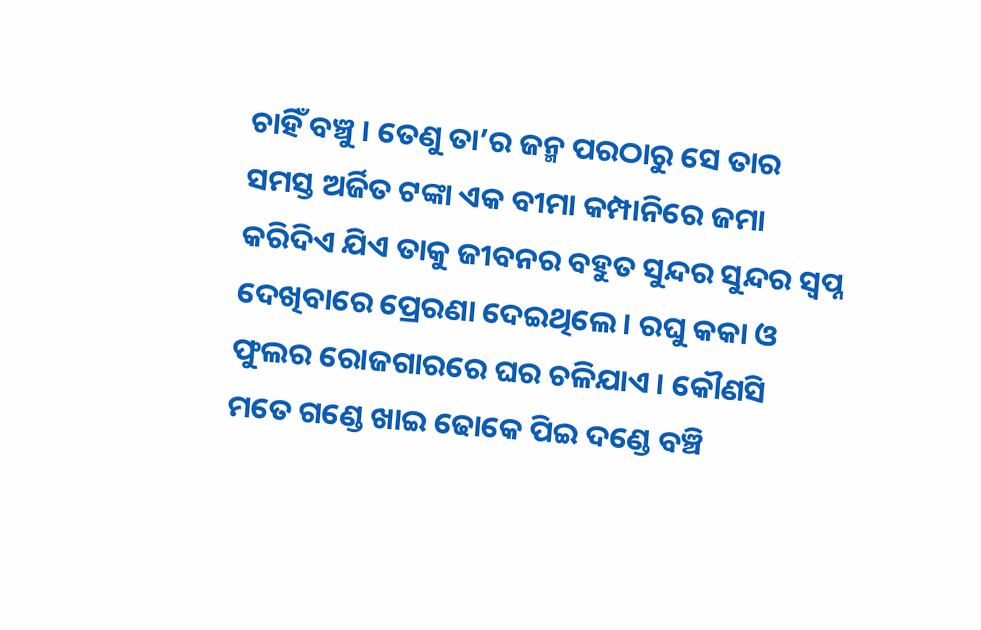ଚାହିଁ ବଞ୍ଚୁ । ତେଣୁ ତା’ର ଜନ୍ମ ପରଠାରୁ ସେ ତାର ସମସ୍ତ ଅର୍ଜିତ ଟଙ୍କା ଏକ ବୀମା କମ୍ପାନିରେ ଜମା କରିଦିଏ ଯିଏ ତାକୁ ଜୀବନର ବହୁତ ସୁନ୍ଦର ସୁନ୍ଦର ସ୍ବପ୍ନ ଦେଖିବାରେ ପ୍ରେରଣା ଦେଇଥିଲେ । ରଘୁ କକା ଓ ଫୁଲର ରୋଜଗାରରେ ଘର ଚଳିଯାଏ । କୌଣସି ମତେ ଗଣ୍ଡେ ଖାଇ ଢୋକେ ପିଇ ଦଣ୍ଡେ ବଞ୍ଚି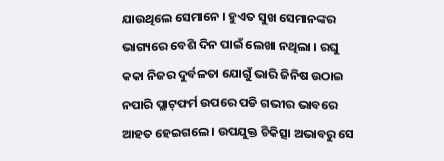ଯାଉଥିଲେ ସେମାନେ । ହୁଏତ ସୁଖ ସେମାନଙ୍କର ଭାଗ୍ୟରେ ବେଶି ଦିନ ପାଇଁ ଲେଖା ନଥିଲା । ରଘୁ କକା ନିଜର ଦୁର୍ବଳତା ଯୋଗୁଁ ଭାରି ଜିନିଷ ଉଠାଇ ନପାରି ପ୍ଲାଟ୍‌ଫର୍ମ ଉପରେ ପଡି ଗଭୀର ଭାବରେ ଆହତ ହେଇଗଲେ । ଉପଯୁକ୍ତ ଚିକିତ୍ସା ଅଭାବରୁ ସେ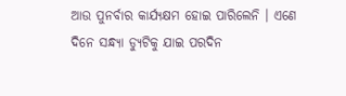ଆଉ ପୁନର୍ବାର କାର୍ଯ୍ୟକ୍ଷମ ହୋଇ ପାରିଲେନି । ଏଣେ ଦିନେ ସନ୍ଧ୍ୟା ଡ୍ୟୁଟିକୁ ଯାଇ ପରଦିନ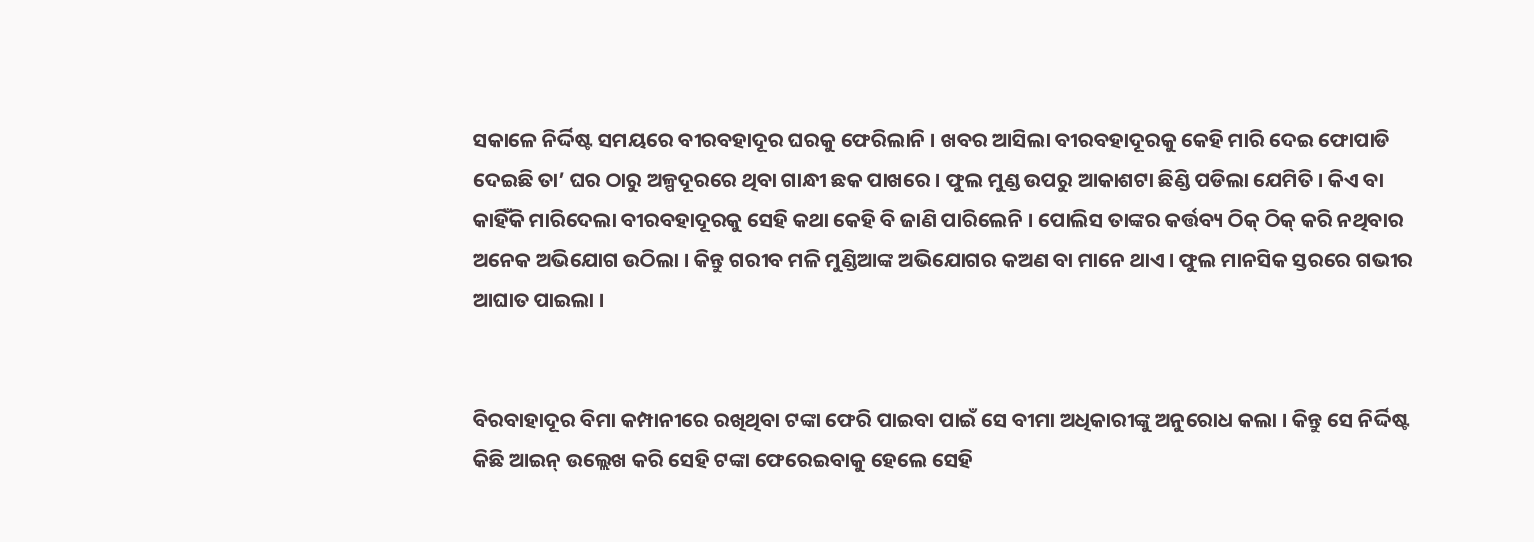ସକାଳେ ନିର୍ଦ୍ଦିଷ୍ଟ ସମୟରେ ବୀରବହାଦୂର ଘରକୁ ଫେରିଲାନି । ଖବର ଆସିଲା ବୀରବହାଦୂରକୁ କେହି ମାରି ଦେଇ ଫୋପାଡି ଦେଇଛି ତା’ ଘର ଠାରୁ ଅଳ୍ପଦୂରରେ ଥିବା ଗାନ୍ଧୀ ଛକ ପାଖରେ । ଫୁଲ ମୁଣ୍ଡ ଉପରୁ ଆକାଶଟା ଛିଣ୍ଡି ପଡିଲା ଯେମିତି । କିଏ ବା କାହିଁକି ମାରିଦେଲା ବୀରବହାଦୂରକୁ ସେହି କଥା କେହି ବି ଜାଣି ପାରିଲେନି । ପୋଲିସ ତାଙ୍କର କର୍ତ୍ତବ୍ୟ ଠିକ୍‌ ଠିକ୍‌ କରି ନଥିବାର ଅନେକ ଅଭିଯୋଗ ଉଠିଲା । କିନ୍ତୁ ଗରୀବ ମଳି ମୁଣ୍ଡିଆଙ୍କ ଅଭିଯୋଗର କଅଣ ବା ମାନେ ଥାଏ । ଫୁଲ ମାନସିକ ସ୍ତରରେ ଗଭୀର ଆଘାତ ପାଇଲା ।


ବିରବାହାଦୂର ବିମା କମ୍ପାନୀରେ ରଖିଥିବା ଟଙ୍କା ଫେରି ପାଇବା ପାଇଁ ସେ ବୀମା ଅଧିକାରୀଙ୍କୁ ଅନୁରୋଧ କଲା । କିନ୍ତୁ ସେ ନିର୍ଦ୍ଦିଷ୍ଟ କିଛି ଆଇନ୍‌ ଉଲ୍ଲେଖ କରି ସେହି ଟଙ୍କା ଫେରେଇବାକୁ ହେଲେ ସେହି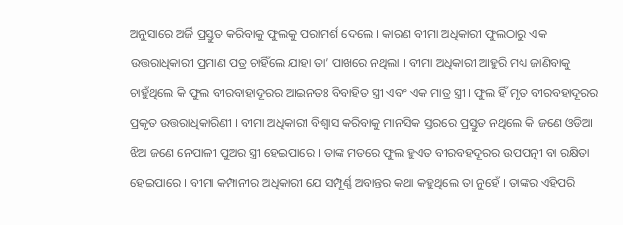ଅନୁସାରେ ଅର୍ଜି ପ୍ରସ୍ତୁତ କରିବାକୁ ଫୁଲକୁ ପରାମର୍ଶ ଦେଲେ । କାରଣ ବୀମା ଅଧିକାରୀ ଫୁଲଠାରୁ ଏକ ଉତ୍ତରାଧିକାରୀ ପ୍ରମାଣ ପତ୍ର ଚାହିଁଲେ ଯାହା ତା’ ପାଖରେ ନଥିଲା । ବୀମା ଅଧିକାରୀ ଆହୁରି ମଧ୍ୟ ଜାଣିବାକୁ ଚାହୁଁଥିଲେ କି ଫୁଲ ବୀରବାହାଦୂରର ଆଇନତଃ ବିବାହିତ ସ୍ତ୍ରୀ ଏବଂ ଏକ ମାତ୍ର ସ୍ତ୍ରୀ । ଫୁଲ ହିଁ ମୃତ ବୀରବହାଦୂରର ପ୍ରକୃତ ଉତ୍ତରାଧିକାରିଣୀ । ବୀମା ଅଧିକାରୀ ବିଶ୍ବାସ କରିବାକୁ ମାନସିକ ସ୍ତରରେ ପ୍ରସ୍ତୁତ ନଥିଲେ କି ଜଣେ ଓଡିଆ ଝିଅ ଜଣେ ନେପାଳୀ ପୁଅର ସ୍ତ୍ରୀ ହେଇପାରେ । ତାଙ୍କ ମତରେ ଫୁଲ ହୁଏତ ବୀରବହଦୂରର ଉପପତ୍ନୀ ବା ରକ୍ଷିତା ହେଇପାରେ । ବୀମା କମ୍ପାନୀର ଅଧିକାରୀ ଯେ ସମ୍ପୂର୍ଣ୍ଣ ଅବାନ୍ତର କଥା କହୁଥିଲେ ତା ନୁହେଁ । ତାଙ୍କର ଏହିପରି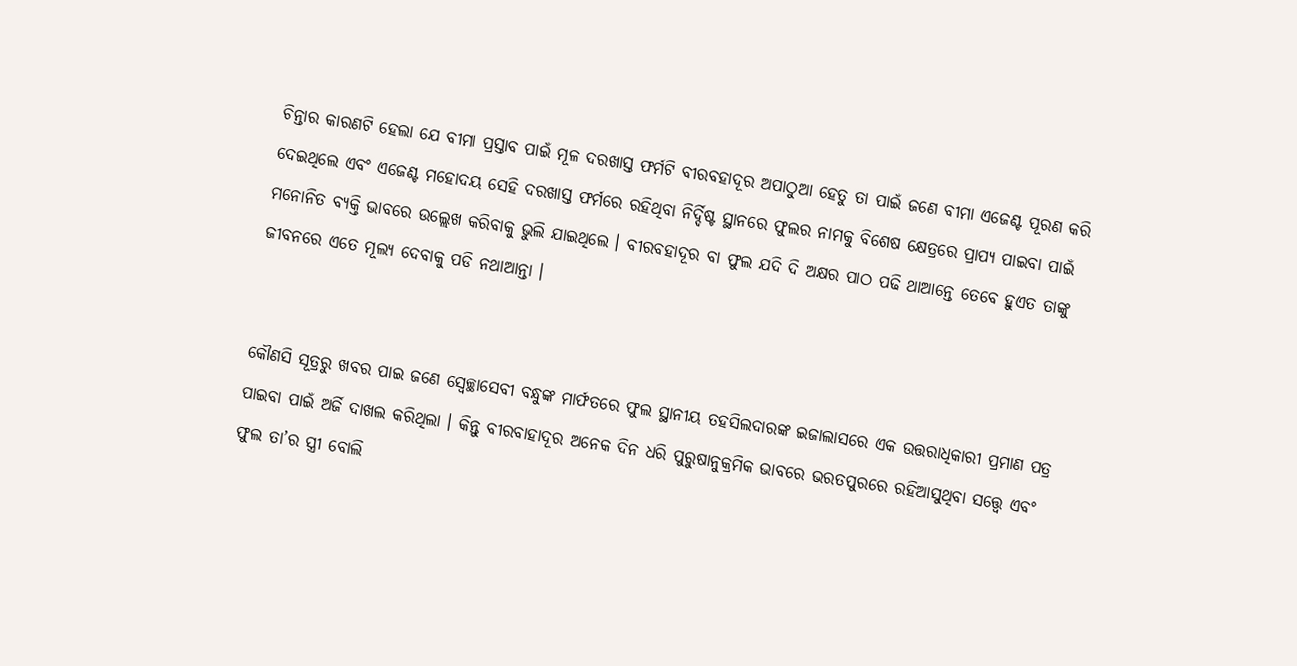ଚିନ୍ତାର କାରଣଟି ହେଲା ଯେ ବୀମା ପ୍ରସ୍ତାବ ପାଇଁ ମୂଳ ଦରଖାସ୍ତ ଫର୍ମଟି ବୀରବହାଦୂର ଅପାଠୁଆ ହେତୁ ତା ପାଇଁ ଜଣେ ବୀମା ଏଜେଣ୍ଟ ପୂରଣ କରି ଦେଇଥିଲେ ଏବଂ ଏଜେଣ୍ଟ ମହୋଦୟ ସେହି ଦରଖାସ୍ତ ଫର୍ମରେ ରହିଥିବା ନିର୍ଦ୍ଦିଷ୍ଟ ସ୍ଥାନରେ ଫୁଲର ନାମକୁ ବିଶେଷ କ୍ଷେତ୍ରରେ ପ୍ରାପ୍ୟ ପାଇବା ପାଇଁ ମନୋନିତ ବ୍ୟକ୍ତି ଭାବରେ ଉଲ୍ଲେଖ କରିବାକୁ ଭୁଲି ଯାଇଥିଲେ । ବୀରବହାଦୂର ବା ଫୁଲ ଯଦି ଦି ଅକ୍ଷର ପାଠ ପଢି ଥାଆନ୍ତେ ତେବେ ହୁଏତ ତାଙ୍କୁ ଜୀବନରେ ଏତେ ମୂଲ୍ୟ ଦେବାକୁ ପଡି ନଥାଆନ୍ତା ।


କୌଣସି ସୂତ୍ରରୁ ଖବର ପାଇ ଜଣେ ସ୍ବେଚ୍ଛାସେବୀ ବନ୍ଧୁଙ୍କ ମାର୍ଫତରେ ଫୁଲ ସ୍ଥାନୀୟ ତହସିଲଦାରଙ୍କ ଇଜାଲାସରେ ଏକ ଉତ୍ତରାଧିକାରୀ ପ୍ରମାଣ ପତ୍ର ପାଇବା ପାଇଁ ଅର୍ଜି ଦାଖଲ କରିଥିଲା । କିନ୍ତୁ ବୀରବାହାଦୂର ଅନେକ ଦିନ ଧରି ପୁରୁଷାନୁକ୍ରମିକ ଭାବରେ ଭରତପୁରରେ ରହିଆସୁଥିବା ସତ୍ତ୍ବେ ଏବଂ ଫୁଲ ତା’ର ସ୍ତ୍ରୀ ବୋଲି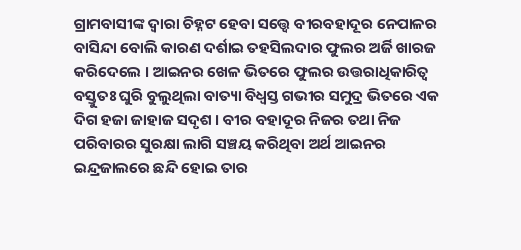ଗ୍ରାମବାସୀଙ୍କ ଦ୍ବାରା ଚିହ୍ନଟ ହେବା ସତ୍ତ୍ବେ ବୀରବହାଦୂର ନେପାଳର ବାସିନ୍ଦା ବୋଲି କାରଣ ଦର୍ଶାଇ ତହସିଲଦାର ଫୁଲର ଅର୍ଜି ଖାରଜ କରିଦେଲେ । ଆଇନର ଖେଳ ଭିତରେ ଫୁଲର ଉତ୍ତରାଧିକାରିତ୍ବ ବସ୍ତୁତଃ ଘୁରି ବୁଲୁଥିଲା ବାତ୍ୟା ବିଧ୍ବସ୍ତ ଗଭୀର ସମୁଦ୍ର ଭିତରେ ଏକ ଦିଗ ହଜା ଜାହାଜ ସଦୃଶ । ବୀର ବହାଦୂର ନିଜର ତଥା ନିଜ ପରିବାରର ସୁରକ୍ଷା ଲାଗି ସଞ୍ଚୟ କରିଥିବା ଅର୍ଥ ଆଇନର ଇନ୍ଦ୍ରଜାଲରେ ଛନ୍ଦି ହୋଇ ତାର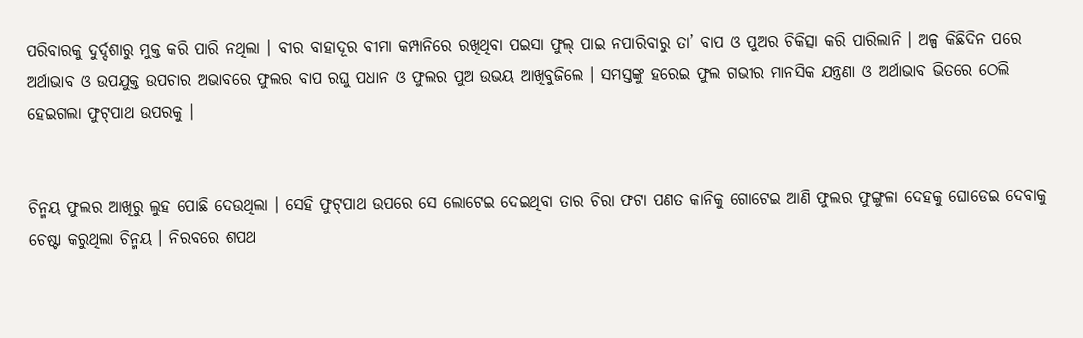ପରିବାରକୁ ଦୁର୍ଦ୍ଦଶାରୁ ମୁକ୍ତ କରି ପାରି ନଥିଲା । ବୀର ବାହାଦୂର ବୀମା କମ୍ପାନିରେ ରଖିଥିବା ପଇସା ଫୁଲ୍ ପାଇ ନପାରିବାରୁ ତା’ ବାପ ଓ ପୁଅର ଚିକିତ୍ସା କରି ପାରିଲାନି । ଅଳ୍ପ କିଛିଦିନ ପରେ ଅର୍ଥାଭାବ ଓ ଉପଯୁକ୍ତ ଉପଚାର ଅଭାବରେ ଫୁଲର ବାପ ରଘୁ ପଧାନ ଓ ଫୁଲର ପୁଅ ଉଭୟ ଆଖିବୁଜିଲେ । ସମସ୍ତଙ୍କୁ ହରେଇ ଫୁଲ ଗଭୀର ମାନସିକ ଯନ୍ତ୍ରଣା ଓ ଅର୍ଥାଭାବ ଭିତରେ ଠେଲି ହେଇଗଲା ଫୁଟ୍‌ପାଥ ଉପରକୁ ।


ଚିନ୍ମୟ ଫୁଲର ଆଖିରୁ ଲୁହ ପୋଛି ଦେଉଥିଲା । ସେହି ଫୁଟ୍‌ପାଥ ଉପରେ ସେ ଲୋଟେଇ ଦେଇଥିବା ତାର ଚିରା ଫଟା ପଣତ କାନିକୁ ଗୋଟେଇ ଆଣି ଫୁଲର ଫୁଙ୍ଗୁଳା ଦେହକୁ ଘୋଡେଇ ଦେବାକୁ ଚେଷ୍ଟା କରୁଥିଲା ଚିନ୍ମୟ । ନିରବରେ ଶପଥ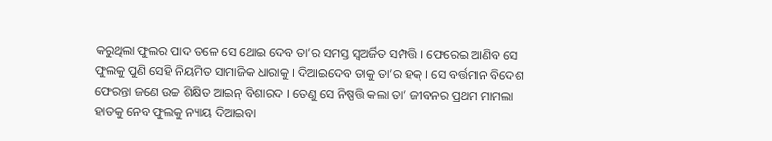କରୁଥିଲା ଫୁଲର ପାଦ ତଳେ ସେ ଥୋଇ ଦେବ ତା’ର ସମସ୍ତ ସ୍ବଅର୍ଜିତ ସମ୍ପତ୍ତି । ଫେରେଇ ଆଣିବ ସେ ଫୁଲକୁ ପୁଣି ସେହି ନିୟମିତ ସାମାଜିକ ଧାରାକୁ । ଦିଆଇଦେବ ତାକୁ ତା’ର ହକ୍‌ । ସେ ବର୍ତ୍ତମାନ ବିଦେଶ ଫେରନ୍ତା ଜଣେ ଉଚ୍ଚ ଶିକ୍ଷିତ ଆଇନ୍‌ ବିଶାରଦ । ତେଣୁ ସେ ନିଷ୍ପତ୍ତି କଲା ତା’ ଜୀବନର ପ୍ରଥମ ମାମଲା ହାତକୁ ନେବ ଫୁଲକୁ ନ୍ୟାୟ ଦିଆଇବା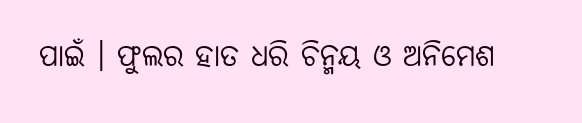ପାଇଁ । ଫୁଲର ହାତ ଧରି ଚିନ୍ମୟ ଓ ଅନିମେଶ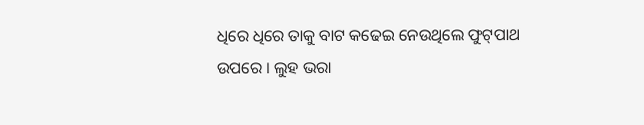ଧିରେ ଧିରେ ତାକୁ ବାଟ କଢେଇ ନେଉଥିଲେ ଫୁଟ୍‌ପାଥ ଉପରେ । ଲୁହ ଭରା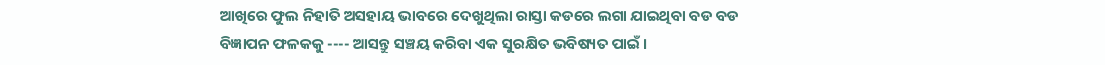ଆଖିରେ ଫୁଲ ନିହାତି ଅସହାୟ ଭାବରେ ଦେଖୁଥିଲା ରାସ୍ତା କଡରେ ଲଗା ଯାଇଥିବା ବଡ ବଡ ବିଜ୍ଞାପନ ଫଳକକୁ ---- ଆସନ୍ତୁ ସଞ୍ଚୟ କରିବା ଏକ ସୁରକ୍ଷିତ ଭବିଷ୍ୟତ ପାଇଁ ।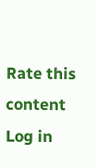Rate this content
Log in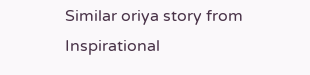Similar oriya story from Inspirational